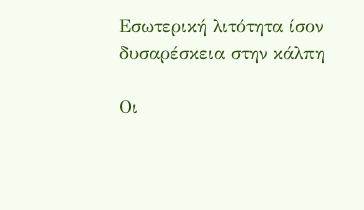Εσωτερική λιτότητα ίσον δυσαρέσκεια στην κάλπη

Οι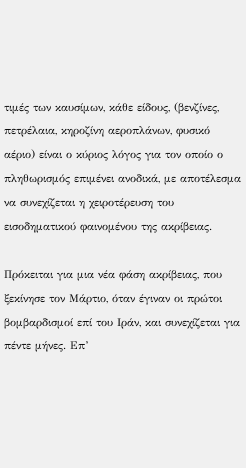τιμές των καυσίμων, κάθε είδους, (βενζίνες, πετρέλαια, κηροζίνη αεροπλάνων, φυσικό αέριο) είναι ο κύριος λόγος για τον οποίο ο πληθωρισμός επιμένει ανοδικά, με αποτέλεσμα να συνεχίζεται η χειροτέρευση του εισοδηματικού φαινομένου της ακρίβειας.

Πρόκειται για μια νέα φάση ακρίβειας, που ξεκίνησε τον Μάρτιο, όταν έγιναν οι πρώτοι βομβαρδισμοί επί του Ιράν, και συνεχίζεται για πέντε μήνες. Επ’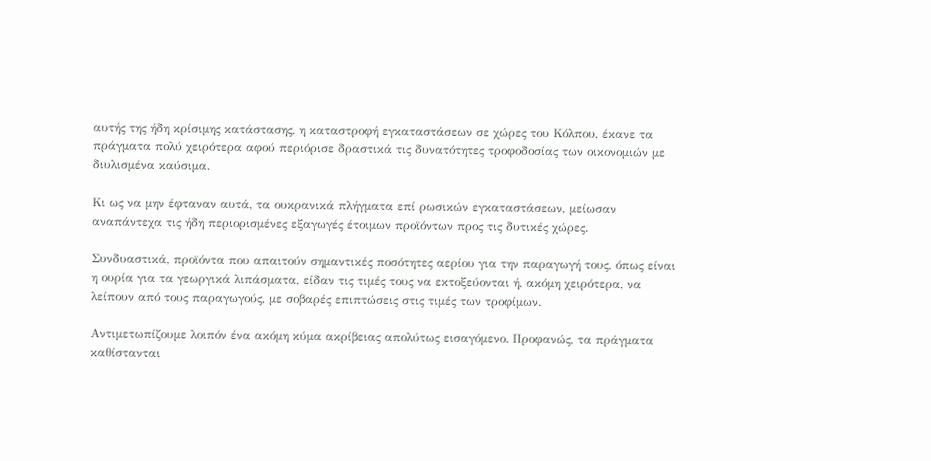αυτής της ήδη κρίσιμης κατάστασης, η καταστροφή εγκαταστάσεων σε χώρες του Κόλπου, έκανε τα πράγματα πολύ χειρότερα αφού περιόρισε δραστικά τις δυνατότητες τροφοδοσίας των οικονομιών με διυλισμένα καύσιμα.

Κι ως να μην έφταναν αυτά, τα ουκρανικά πλήγματα επί ρωσικών εγκαταστάσεων, μείωσαν αναπάντεχα τις ήδη περιορισμένες εξαγωγές έτοιμων προϊόντων προς τις δυτικές χώρες.

Συνδυαστικά, προϊόντα που απαιτούν σημαντικές ποσότητες αερίου για την παραγωγή τους, όπως είναι η ουρία για τα γεωργικά λιπάσματα, είδαν τις τιμές τους να εκτοξεύονται ή, ακόμη χειρότερα, να λείπουν από τους παραγωγούς, με σοβαρές επιπτώσεις στις τιμές των τροφίμων.

Αντιμετωπίζουμε λοιπόν ένα ακόμη κύμα ακρίβειας απολύτως εισαγόμενο. Προφανώς, τα πράγματα καθίστανται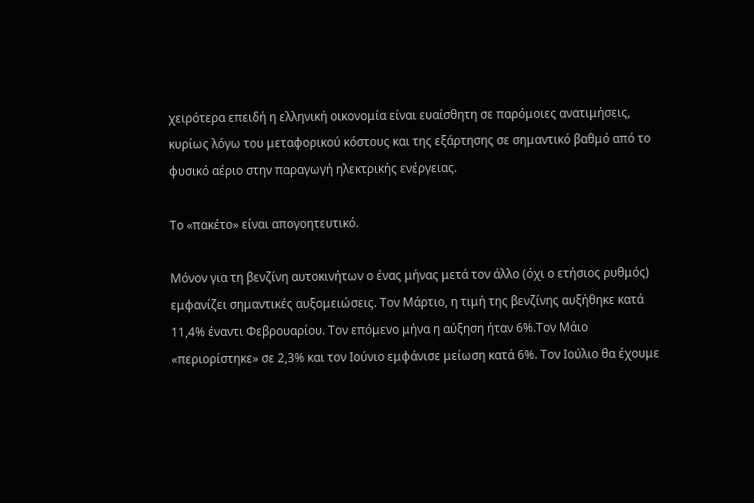χειρότερα επειδή η ελληνική οικονομία είναι ευαίσθητη σε παρόμοιες ανατιμήσεις, κυρίως λόγω του μεταφορικού κόστους και της εξάρτησης σε σημαντικό βαθμό από το φυσικό αέριο στην παραγωγή ηλεκτρικής ενέργειας.

Το «πακέτο» είναι απογοητευτικό.

Μόνον για τη βενζίνη αυτοκινήτων ο ένας μήνας μετά τον άλλο (όχι ο ετήσιος ρυθμός) εμφανίζει σημαντικές αυξομειώσεις. Τον Μάρτιο, η τιμή της βενζίνης αυξήθηκε κατά 11,4% έναντι Φεβρουαρίου. Τον επόμενο μήνα η αύξηση ήταν 6%.Τον Μάιο «περιορίστηκε» σε 2,3% και τον Ιούνιο εμφάνισε μείωση κατά 6%. Τον Ιούλιο θα έχουμε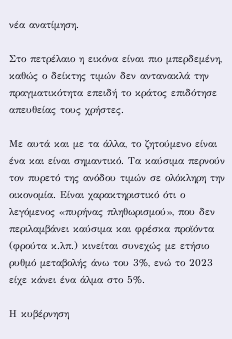νέα ανατίμηση.

Στο πετρέλαιο η εικόνα είναι πιο μπερδεμένη, καθώς ο δείκτης τιμών δεν αντανακλά την πραγματικότητα επειδή το κράτος επιδότησε απευθείας τους χρήστες.

Με αυτά και με τα άλλα, το ζητούμενο είναι ένα και είναι σημαντικό. Τα καύσιμα περνούν τον πυρετό της ανόδου τιμών σε ολόκληρη την οικονομία. Είναι χαρακτηριστικό ότι ο λεγόμενος «πυρήνας πληθωρισμού», που δεν περιλαμβάνει καύσιμα και φρέσκα προϊόντα (φρούτα κ.λπ.) κινείται συνεχώς με ετήσιο ρυθμό μεταβολής άνω του 3%, ενώ το 2023 είχε κάνει ένα άλμα στο 5%.

Η κυβέρνηση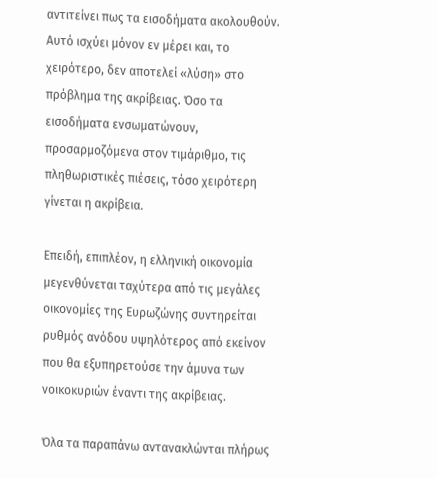αντιτείνει πως τα εισοδήματα ακολουθούν. Αυτό ισχύει μόνον εν μέρει και, το χειρότερο, δεν αποτελεί «λύση» στο πρόβλημα της ακρίβειας. Όσο τα εισοδήματα ενσωματώνουν, προσαρμοζόμενα στον τιμάριθμο, τις πληθωριστικές πιέσεις, τόσο χειρότερη γίνεται η ακρίβεια.

Επειδή, επιπλέον, η ελληνική οικονομία μεγενθύνεται ταχύτερα από τις μεγάλες οικονομίες της Eυρωζώνης συντηρείται ρυθμός ανόδου υψηλότερος από εκείνον που θα εξυπηρετούσε την άμυνα των νοικοκυριών έναντι της ακρίβειας.

Όλα τα παραπάνω αντανακλώνται πλήρως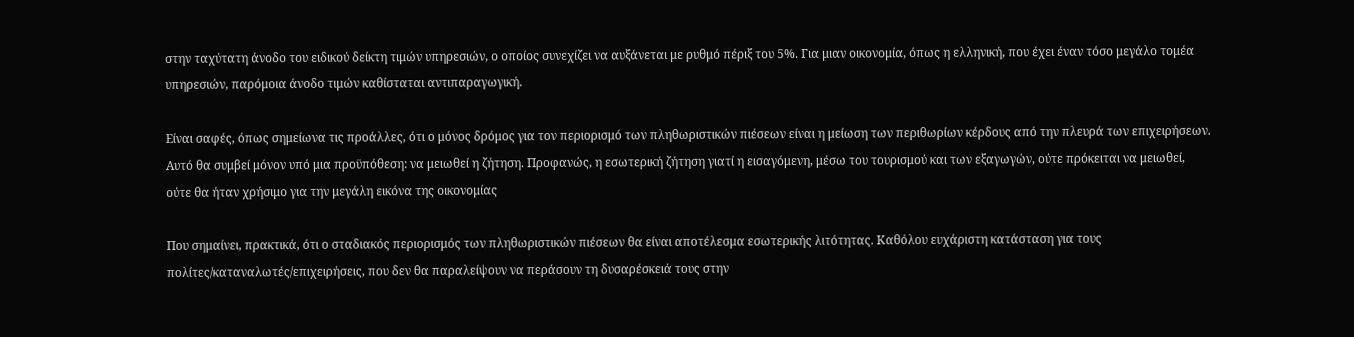στην ταχύτατη άνοδο του ειδικού δείκτη τιμών υπηρεσιών, ο οποίος συνεχίζει να αυξάνεται με ρυθμό πέριξ του 5%. Για μιαν οικονομία, όπως η ελληνική, που έχει έναν τόσο μεγάλο τομέα υπηρεσιών, παρόμοια άνοδο τιμών καθίσταται αντιπαραγωγική.

Είναι σαφές, όπως σημείωνα τις προάλλες, ότι ο μόνος δρόμος για τον περιορισμό των πληθωριστικών πιέσεων είναι η μείωση των περιθωρίων κέρδους από την πλευρά των επιχειρήσεων. Αυτό θα συμβεί μόνον υπό μια προϋπόθεση: να μειωθεί η ζήτηση. Προφανώς, η εσωτερική ζήτηση γιατί η εισαγόμενη, μέσω του τουρισμού και των εξαγωγών, ούτε πρόκειται να μειωθεί, ούτε θα ήταν χρήσιμο για την μεγάλη εικόνα της οικονομίας

Που σημαίνει, πρακτικά, ότι ο σταδιακός περιορισμός των πληθωριστικών πιέσεων θα είναι αποτέλεσμα εσωτερικής λιτότητας. Καθόλου ευχάριστη κατάσταση για τους πολίτες/καταναλωτές/επιχειρήσεις, που δεν θα παραλείψουν να περάσουν τη δυσαρέσκειά τους στην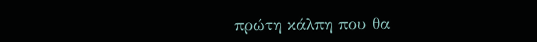πρώτη κάλπη που θα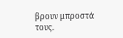βρουν μπροστά τους.